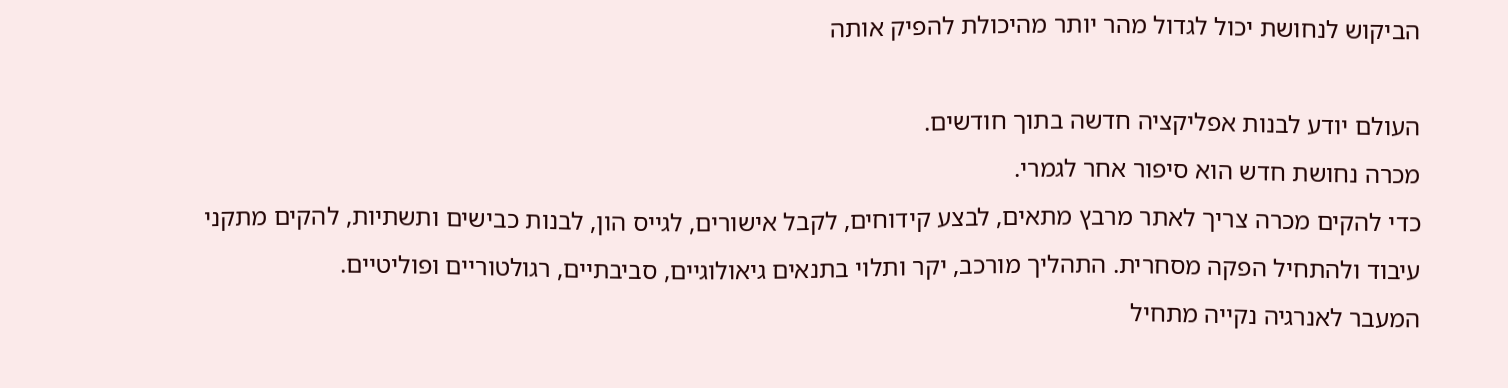הביקוש לנחושת יכול לגדול מהר יותר מהיכולת להפיק אותה

העולם יודע לבנות אפליקציה חדשה בתוך חודשים.
מכרה נחושת חדש הוא סיפור אחר לגמרי.
כדי להקים מכרה צריך לאתר מרבץ מתאים, לבצע קידוחים, לקבל אישורים, לגייס הון, לבנות כבישים ותשתיות, להקים מתקני עיבוד ולהתחיל הפקה מסחרית. התהליך מורכב, יקר ותלוי בתנאים גיאולוגיים, סביבתיים, רגולטוריים ופוליטיים.
המעבר לאנרגיה נקייה מתחיל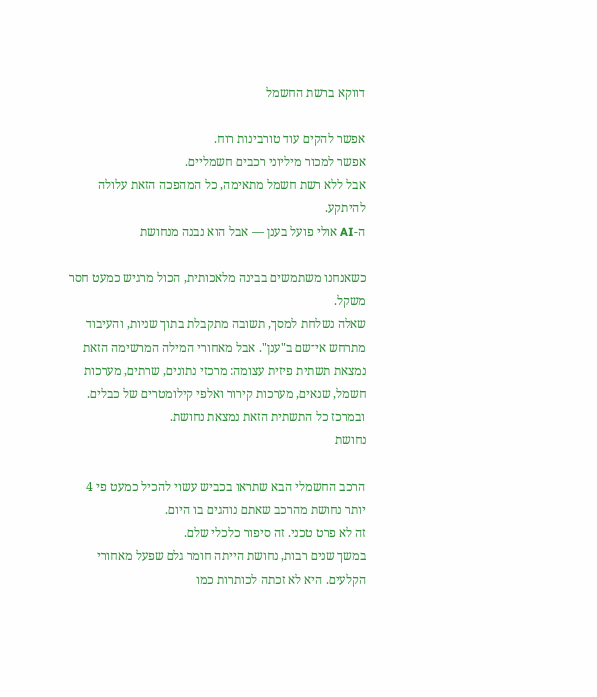דווקא ברשת החשמל

אפשר להקים עוד טורבינות רוח.
אפשר למכור מיליוני רכבים חשמליים.
אבל ללא רשת חשמל מתאימה, כל המהפכה הזאת עלולה להיתקע.
ה-AI אולי פועל בענן — אבל הוא נבנה מנחושת

כשאנחנו משתמשים בבינה מלאכותית, הכול מרגיש כמעט חסר משקל.
שאלה נשלחת למסך, תשובה מתקבלת בתוך שניות, והעיבוד מתרחש אי־שם ב"ענן". אבל מאחורי המילה המרשימה הזאת נמצאת תשתית פיזית עצומה: מרכזי נתונים, שרתים, מערכות חשמל, שנאים, מערכות קירור ואלפי קילומטרים של כבלים.
ובמרכז כל התשתית הזאת נמצאת נחושת.
נחושת

הרכב החשמלי הבא שתראו בכביש עשוי להכיל כמעט פי 4 יותר נחושת מהרכב שאתם נוהגים בו היום.
זה לא פרט טכני. זה סיפור כלכלי שלם.
במשך שנים רבות, נחושת הייתה חומר גלם שפעל מאחורי הקלעים. היא לא זכתה לכותרות כמו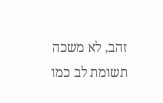זהב, לא משכה תשומת לב כמו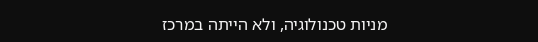מניות טכנולוגיה, ולא הייתה במרכז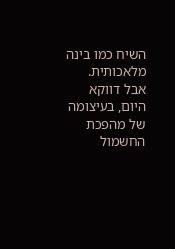השיח כמו בינה מלאכותית. אבל דווקא היום, בעיצומה של מהפכת החשמול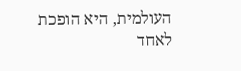העולמית, היא הופכת לאחד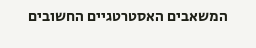המשאבים האסטרטגיים החשובים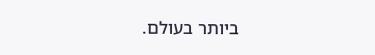ביותר בעולם.